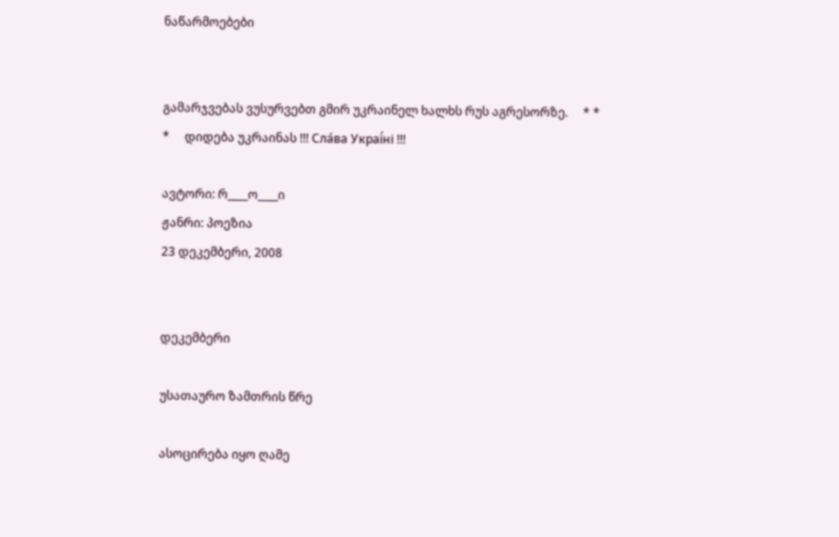ნაწარმოებები


გამარჯვებას ვუსურვებთ გმირ უკრაინელ ხალხს რუს აგრესორზე.     * * *     დიდება უკრაინას !!! Сла́ва Украї́ні !!!

ავტორი: რ____ო____ი
ჟანრი: პოეზია
23 დეკემბერი, 2008


დეკემბერი

უსათაურო ზამთრის წრე

ასოცირება იყო ღამე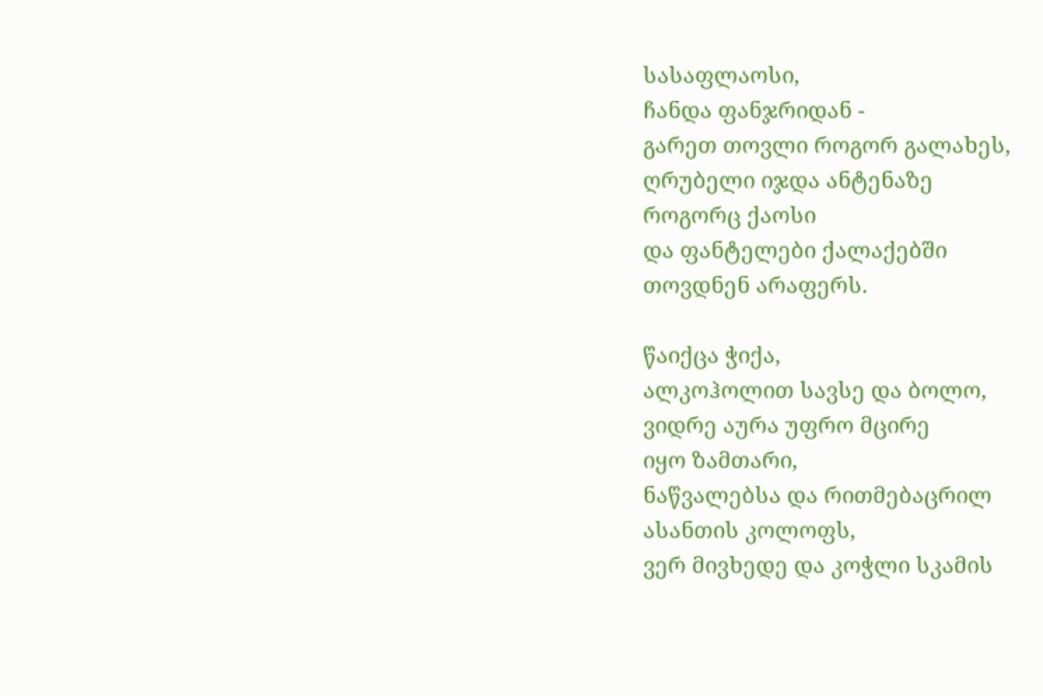სასაფლაოსი,
ჩანდა ფანჯრიდან -
გარეთ თოვლი როგორ გალახეს,
ღრუბელი იჯდა ანტენაზე
როგორც ქაოსი
და ფანტელები ქალაქებში
თოვდნენ არაფერს.

წაიქცა ჭიქა,
ალკოჰოლით სავსე და ბოლო,
ვიდრე აურა უფრო მცირე
იყო ზამთარი,
ნაწვალებსა და რითმებაცრილ
ასანთის კოლოფს,
ვერ მივხედე და კოჭლი სკამის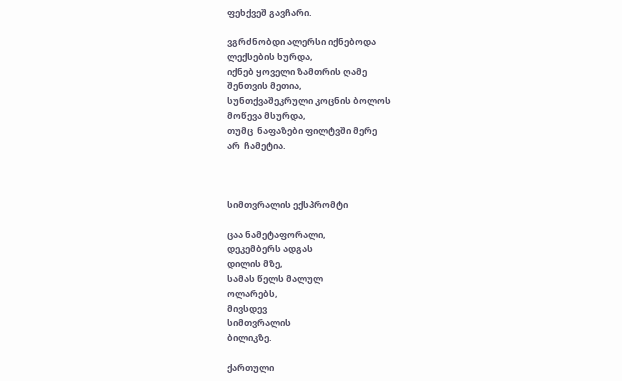ფეხქვეშ გავჩარი.

ვგრძნობდი ალერსი იქნებოდა
ლექსების ხურდა,
იქნებ ყოველი ზამთრის ღამე
შენთვის მეთია,
სუნთქვაშეკრული კოცნის ბოლოს
მოწევა მსურდა,
თუმც  ნაფაზები ფილტვში მერე
არ  ჩამეტია.



სიმთვრალის ექსპრომტი

ცაა ნამეტაფორალი,
დეკემბერს ადგას
დილის მზე,
სამას წელს მალულ
ოლარებს,
მივსდევ
სიმთვრალის
ბილიკზე.

ქართული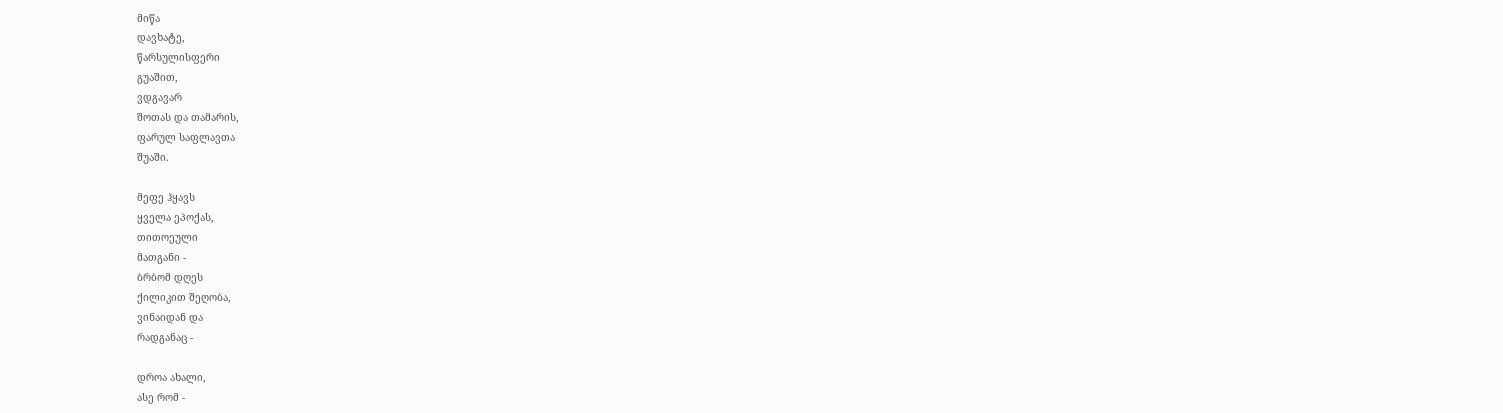მიწა
დავხატე,
წარსულისფერი
გუაშით,
ვდგავარ
შოთას და თამარის,
ფარულ საფლავთა
შუაში.

მეფე ჰყავს
ყველა ეპოქას,
თითოეული
მათგანი -
ბრბომ დღეს
ქილიკით შეღობა,
ვინაიდან და
რადგანაც -

დროა ახალი,
ასე რომ -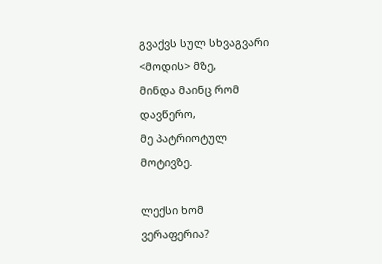გვაქვს სულ სხვაგვარი
<მოდის> მზე,
მინდა მაინც რომ
დავწერო,
მე პატრიოტულ
მოტივზე.

ლექსი ხომ
ვერაფერია?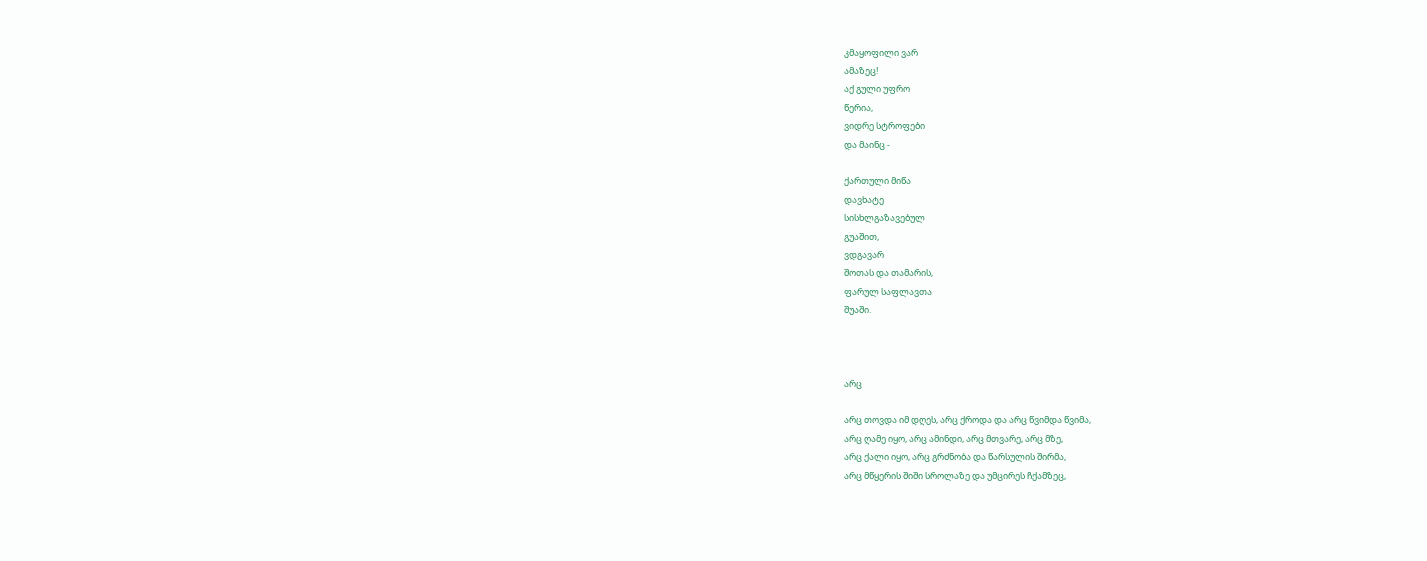კმაყოფილი ვარ
ამაზეც!
აქ გული უფრო
წერია,
ვიდრე სტროფები
და მაინც -

ქართული მიწა
დავხატე
სისხლგაზავებულ
გუაშით,
ვდგავარ
შოთას და თამარის,
ფარულ საფლავთა
შუაში.



არც

არც თოვდა იმ დღეს, არც ქროდა და არც წვიმდა წვიმა,
არც ღამე იყო, არც ამინდი, არც მთვარე, არც მზე,
არც ქალი იყო, არც გრძნობა და წარსულის შირმა,
არც მწყერის შიში სროლაზე და უმცირეს ჩქამზეც,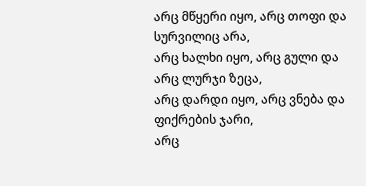არც მწყერი იყო, არც თოფი და სურვილიც არა,
არც ხალხი იყო, არც გული და არც ლურჯი ზეცა,
არც დარდი იყო, არც ვნება და ფიქრების ჯარი,
არც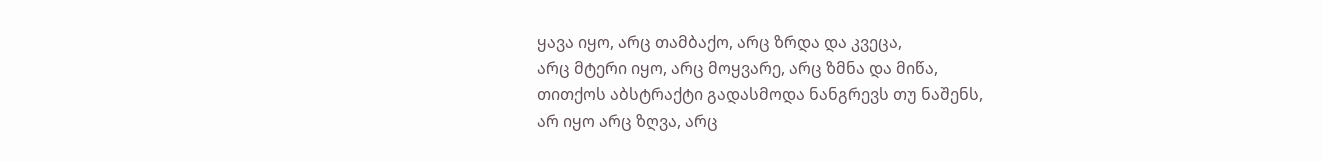ყავა იყო, არც თამბაქო, არც ზრდა და კვეცა,
არც მტერი იყო, არც მოყვარე, არც ზმნა და მიწა,
თითქოს აბსტრაქტი გადასმოდა ნანგრევს თუ ნაშენს,
არ იყო არც ზღვა, არც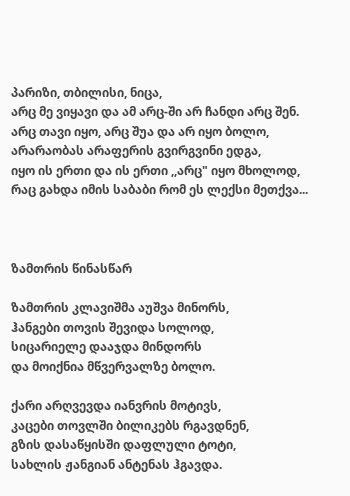პარიზი, თბილისი, ნიცა,
არც მე ვიყავი და ამ არც-ში არ ჩანდი არც შენ.
არც თავი იყო, არც შუა და არ იყო ბოლო,
არარაობას არაფერის გვირგვინი ედგა,
იყო ის ერთი და ის ერთი ,,არც" იყო მხოლოდ,
რაც გახდა იმის საბაბი რომ ეს ლექსი მეთქვა...



ზამთრის წინასწარ

ზამთრის კლავიშმა აუშვა მინორს,
ჰანგები თოვის შევიდა სოლოდ,
სიცარიელე დააჯდა მინდორს
და მოიქნია მწვერვალზე ბოლო.

ქარი არღვევდა იანვრის მოტივს,
კაცები თოვლში ბილიკებს რგავდნენ,
გზის დასაწყისში დაფლული ტოტი,
სახლის ჟანგიან ანტენას ჰგავდა.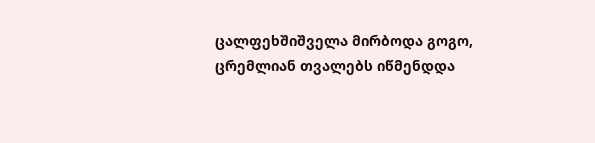ცალფეხშიშველა მირბოდა გოგო,
ცრემლიან თვალებს იწმენდდა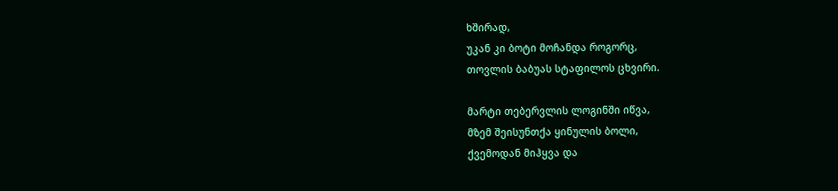ხშირად,
უკან კი ბოტი მოჩანდა როგორც,
თოვლის ბაბუას სტაფილოს ცხვირი.

მარტი თებერვლის ლოგინში იწვა,
მზემ შეისუნთქა ყინულის ბოლი,
ქვემოდან მიჰყვა და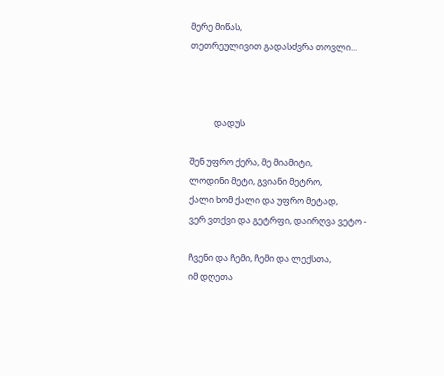მერე მიწას,
თეთრეულივით გადასძვრა თოვლი...



            დადუს

შენ უფრო ქერა, მე მიამიტი,
ლოდინი მეტი, გვიანი მეტრო,
ქალი ხომ ქალი და უფრო მეტად,
ვერ ვთქვი და გეტრფი, დაირღვა ვეტო -

ჩვენი და ჩემი, ჩემი და ლექსთა,
იმ დღეთა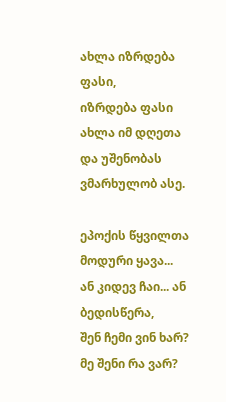ახლა იზრდება ფასი,
იზრდება ფასი ახლა იმ დღეთა
და უშენობას ვმარხულობ ასე.

ეპოქის წყვილთა მოდური ყავა...
ან კიდევ ჩაი... ან ბედისწერა,
შენ ჩემი ვინ ხარ? მე შენი რა ვარ?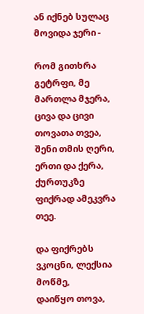ან იქნებ სულაც მოვიდა ჯერი -

რომ გითხრა გეტრფი, მე მართლა მჯერა,
ცივა და ცივი თოვათა თვეა,
შენი თმის ღერი, ერთი და ქერა,
ქურთუკზე ფიქრად ამეკვრა თეე.

და ფიქრებს ვკოცნი, ლექსია მოწმე,
დაიწყო თოვა,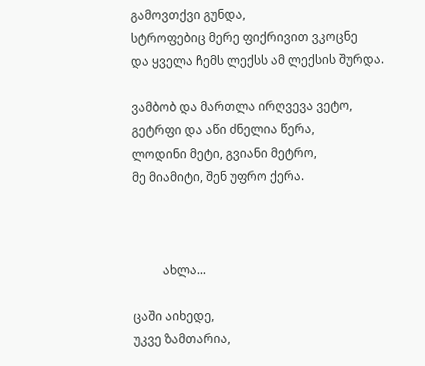გამოვთქვი გუნდა,
სტროფებიც მერე ფიქრივით ვკოცნე
და ყველა ჩემს ლექსს ამ ლექსის შურდა.

ვამბობ და მართლა ირღვევა ვეტო,
გეტრფი და აწი ძნელია წერა,
ლოდინი მეტი, გვიანი მეტრო,
მე მიამიტი, შენ უფრო ქერა.



          ახლა...

ცაში აიხედე,
უკვე ზამთარია,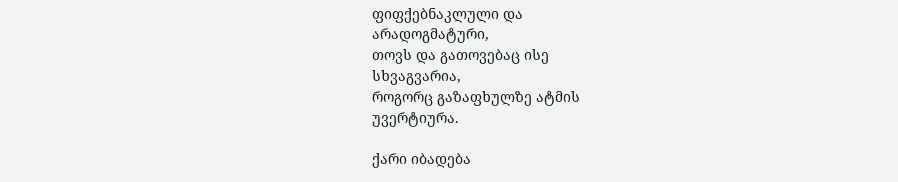ფიფქებნაკლული და
არადოგმატური,
თოვს და გათოვებაც ისე
სხვაგვარია,
როგორც გაზაფხულზე ატმის
უვერტიურა.

ქარი იბადება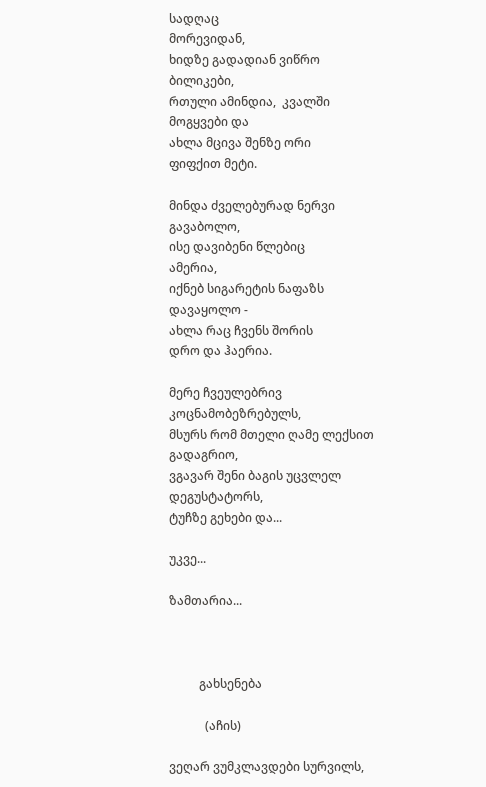სადღაც
მორევიდან,
ხიდზე გადადიან ვიწრო
ბილიკები,
რთული ამინდია,  კვალში
მოგყვები და
ახლა მცივა შენზე ორი
ფიფქით მეტი.

მინდა ძველებურად ნერვი
გავაბოლო,
ისე დავიბენი წლებიც
ამერია,
იქნებ სიგარეტის ნაფაზს
დავაყოლო -
ახლა რაც ჩვენს შორის
დრო და ჰაერია.

მერე ჩვეულებრივ
კოცნამობეზრებულს,
მსურს რომ მთელი ღამე ლექსით
გადაგრიო,
ვგავარ შენი ბაგის უცვლელ
დეგუსტატორს,
ტუჩზე გეხები და...

უკვე...

ზამთარია...



          გახსენება

            (აჩის)

ვეღარ ვუმკლავდები სურვილს,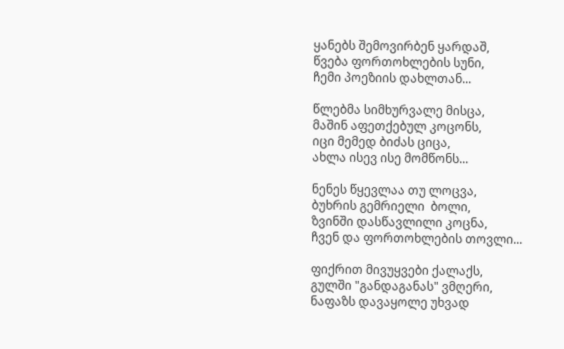ყანებს შემოვირბენ ყარდაშ,
წვება ფორთოხლების სუნი,
ჩემი პოეზიის დახლთან...

წლებმა სიმხურვალე მისცა,
მაშინ აფეთქებულ კოცონს,
იცი მემედ ბიძას ციცა,
ახლა ისევ ისე მომწონს...

ნენეს წყევლაა თუ ლოცვა,
ბუხრის გემრიელი  ბოლი,
ზვინში დასწავლილი კოცნა,
ჩვენ და ფორთოხლების თოვლი...

ფიქრით მივუყვები ქალაქს,
გულში "განდაგანას" ვმღერი,
ნაფაზს დავაყოლე უხვად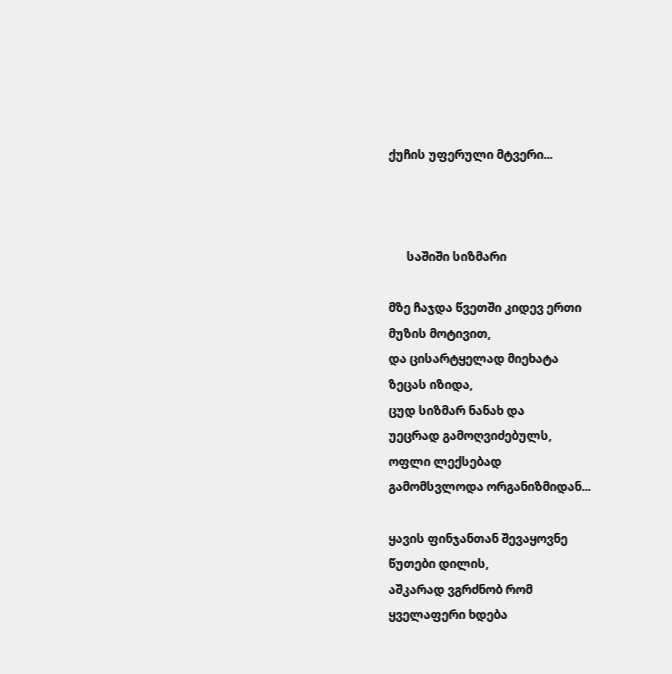ქუჩის უფერული მტვერი...



      საშიში სიზმარი

მზე ჩაჯდა წვეთში კიდევ ერთი
მუზის მოტივით,
და ცისარტყელად მიეხატა
ზეცას იზიდა,
ცუდ სიზმარ ნანახ და
უეცრად გამოღვიძებულს,
ოფლი ლექსებად
გამომსვლოდა ორგანიზმიდან...

ყავის ფინჯანთან შევაყოვნე
წუთები დილის,
აშკარად ვგრძნობ რომ
ყველაფერი ხდება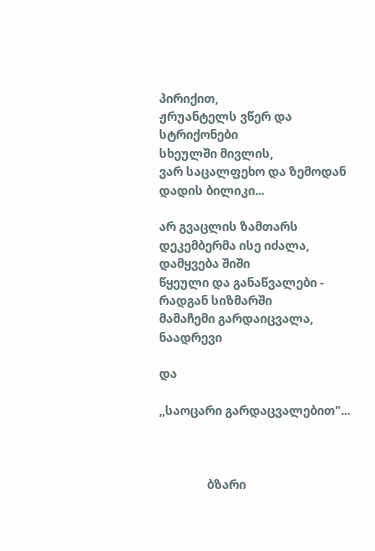პირიქით,
ჟრუანტელს ვწერ და სტრიქონები
სხეულში მივლის,
ვარ საცალფეხო და ზემოდან
დადის ბილიკი...

არ გვაცლის ზამთარს
დეკემბერმა ისე იძალა,
დამყვება შიში
წყეული და განაწვალები -
რადგან სიზმარში
მამაჩემი გარდაიცვალა,
ნაადრევი

და

,,საოცარი გარდაცვალებით"...



                ბზარი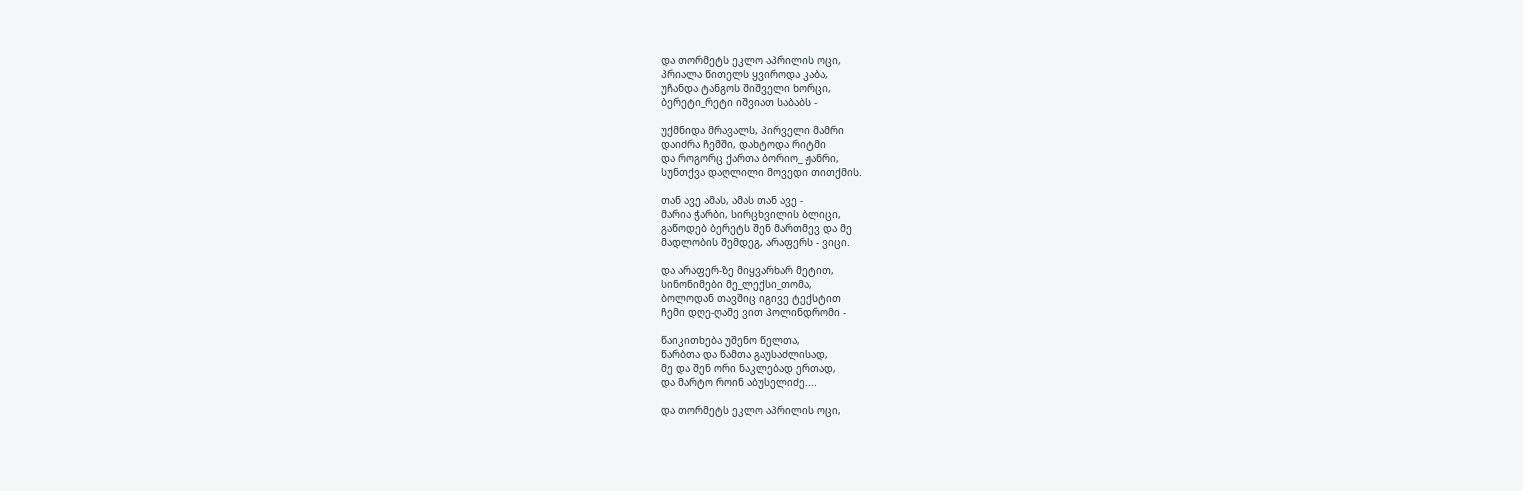და თორმეტს ეკლო აპრილის ოცი,
პრიალა წითელს ყვიროდა კაბა,
უჩანდა ტანგოს შიშველი ხორცი,
ბერეტი_რეტი იშვიათ საბაბს -

უქმნიდა მრავალს, პირველი მამრი
დაიძრა ჩემში, დახტოდა რიტმი
და როგორც ქართა ბორიო_ ჟანრი,
სუნთქვა დაღლილი მოვედი თითქმის.

თან ავე ამას, ამას თან ავე -
მარია ჭარბი, სირცხვილის ბლიცი,
გაწოდებ ბერეტს შენ მართმევ და მე
მადლობის შემდეგ, არაფერს - ვიცი.

და არაფერ-ზე მიყვარხარ მეტით,
სინონიმები მე_ლექსი_თომა,
ბოლოდან თავშიც იგივე ტექსტით
ჩემი დღე-ღამე ვით პოლინდრომი -

წაიკითხება უშენო წელთა,
წარბთა და წამთა გაუსაძლისად,
მე და შენ ორი ნაკლებად ერთად,
და მარტო როინ აბუსელიძე....

და თორმეტს ეკლო აპრილის ოცი,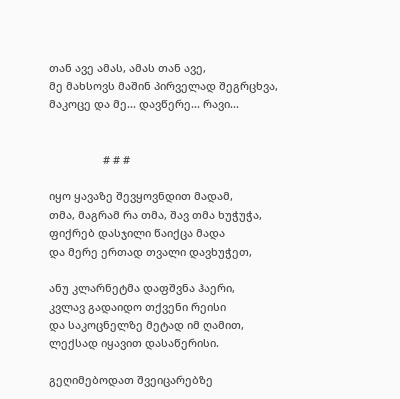თან ავე ამას, ამას თან ავე,
მე მახსოვს მაშინ პირველად შეგრცხვა,
მაკოცე და მე... დავწერე... რავი...


                  # # #

იყო ყავაზე შევყოვნდით მადამ,
თმა, მაგრამ რა თმა, შავ თმა ხუჭუჭა,
ფიქრებ დასჯილი წაიქცა მადა
და მერე ერთად თვალი დავხუჭეთ,

ანუ კლარნეტმა დაფშვნა ჰაერი,
კვლავ გადაიდო თქვენი რეისი
და საკოცნელზე მეტად იმ ღამით,
ლექსად იყავით დასაწერისი.

გეღიმებოდათ შვეიცარებზე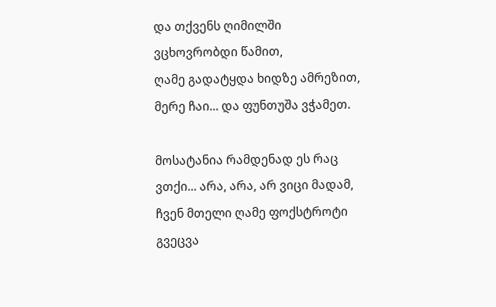და თქვენს ღიმილში ვცხოვრობდი წამით,
ღამე გადატყდა ხიდზე ამრეზით,
მერე ჩაი... და ფუნთუშა ვჭამეთ.

მოსატანია რამდენად ეს რაც
ვთქი... არა, არა, არ ვიცი მადამ,
ჩვენ მთელი ღამე ფოქსტროტი გვეცვა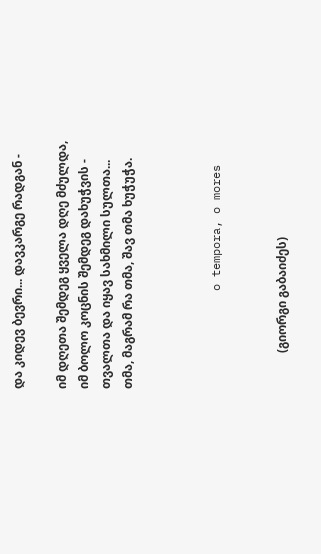და კიდევ ბევრი... დავკარგე რადგან -

იმ დღეთა შემდეგ ყველა დღე მძულდა,
იმ ბოლო კოცნის შემდეგ დახუჭვის -
თვალთა და იყავ სახმილი სულთა...
თმა, მაგრამ რა თმა, შავ თმა ხუჭუჭა.



              o tempora, o mores


            (გიორგი გაბაიძეს)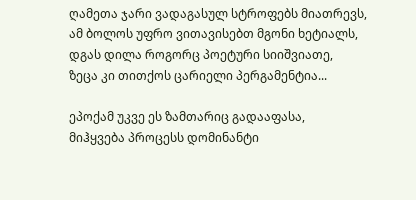ღამეთა ჯარი ვადაგასულ სტროფებს მიათრევს,
ამ ბოლოს უფრო ვითავისებთ მგონი ხეტიალს,
დგას დილა როგორც პოეტური სიიშვიათე,
ზეცა კი თითქოს ცარიელი პერგამენტია...

ეპოქამ უკვე ეს ზამთარიც გადააფასა,
მიჰყვება პროცესს დომინანტი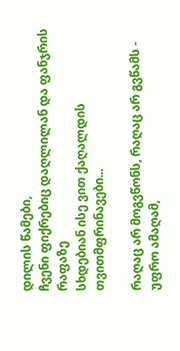დილის წამები,
ჩვენი ფიქრებიც დაღლილან და ფანჯრის რაფაზე
სხდებიან ისე ვით ქაღალდის თვითმფრინავები...

რაღაც არ მოგვწონს, რაღაც არ გვწამს - უფრო ამაღამ,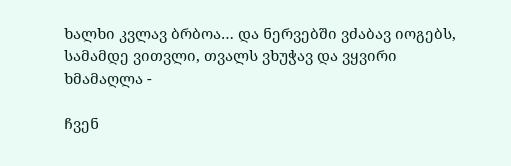ხალხი კვლავ ბრბოა… და ნერვებში ვძაბავ იოგებს,
სამამდე ვითვლი, თვალს ვხუჭავ და ვყვირი ხმამაღლა -

ჩვენ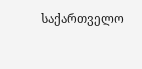საქართველო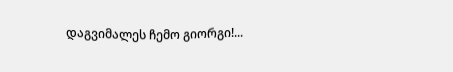დაგვიმალეს ჩემო გიორგი!...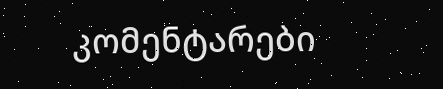კომენტარები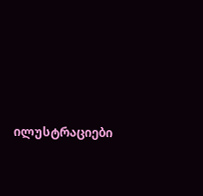ილუსტრაციები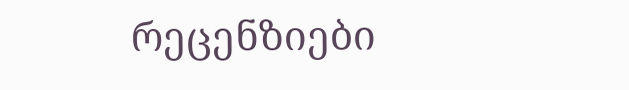რეცენზიები